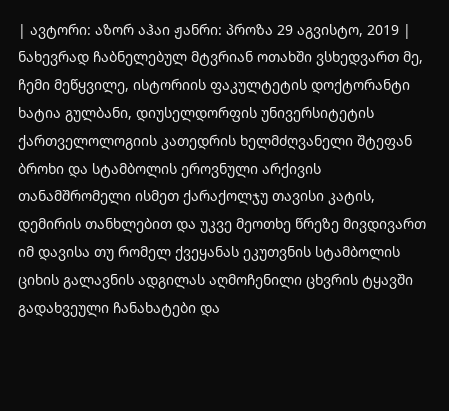| ავტორი: აზორ აჰაი ჟანრი: პროზა 29 აგვისტო, 2019 |
ნახევრად ჩაბნელებულ მტვრიან ოთახში ვსხედვართ მე, ჩემი მეწყვილე, ისტორიის ფაკულტეტის დოქტორანტი ხატია გულბანი, დიუსელდორფის უნივერსიტეტის ქართველოლოგიის კათედრის ხელმძღვანელი შტეფან ბროხი და სტამბოლის ეროვნული არქივის თანამშრომელი ისმეთ ქარაქოლჯუ თავისი კატის, დემირის თანხლებით და უკვე მეოთხე წრეზე მივდივართ იმ დავისა თუ რომელ ქვეყანას ეკუთვნის სტამბოლის ციხის გალავნის ადგილას აღმოჩენილი ცხვრის ტყავში გადახვეული ჩანახატები და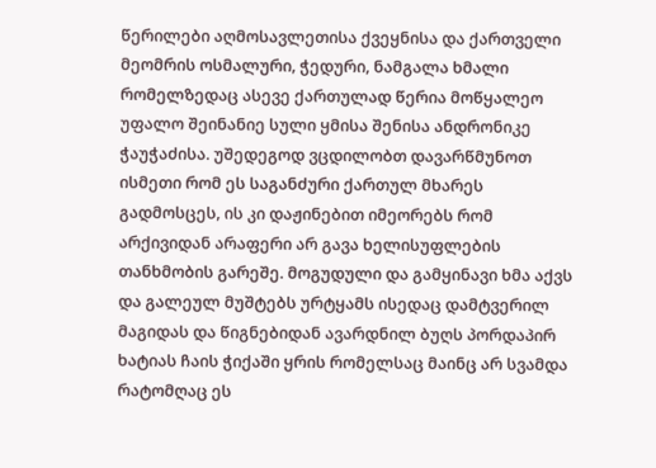წერილები აღმოსავლეთისა ქვეყნისა და ქართველი მეომრის ოსმალური, ჭედური, ნამგალა ხმალი რომელზედაც ასევე ქართულად წერია მოწყალეო უფალო შეინანიე სული ყმისა შენისა ანდრონიკე ჭაუჭაძისა. უშედეგოდ ვცდილობთ დავარწმუნოთ ისმეთი რომ ეს საგანძური ქართულ მხარეს გადმოსცეს, ის კი დაჟინებით იმეორებს რომ არქივიდან არაფერი არ გავა ხელისუფლების თანხმობის გარეშე. მოგუდული და გამყინავი ხმა აქვს და გალეულ მუშტებს ურტყამს ისედაც დამტვერილ მაგიდას და წიგნებიდან ავარდნილ ბუღს პორდაპირ ხატიას ჩაის ჭიქაში ყრის რომელსაც მაინც არ სვამდა რატომღაც ეს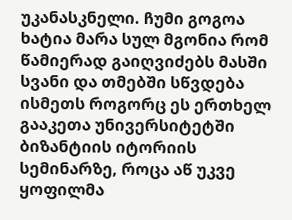უკანასკნელი. ჩუმი გოგოა ხატია მარა სულ მგონია რომ წამიერად გაიღვიძებს მასში სვანი და თმებში სწვდება ისმეთს როგორც ეს ერთხელ გააკეთა უნივერსიტეტში ბიზანტიის იტორიის სემინარზე, როცა აწ უკვე ყოფილმა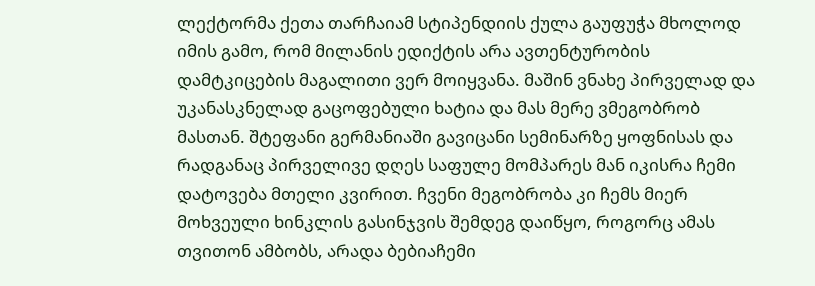ლექტორმა ქეთა თარჩაიამ სტიპენდიის ქულა გაუფუჭა მხოლოდ იმის გამო, რომ მილანის ედიქტის არა ავთენტურობის დამტკიცების მაგალითი ვერ მოიყვანა. მაშინ ვნახე პირველად და უკანასკნელად გაცოფებული ხატია და მას მერე ვმეგობრობ მასთან. შტეფანი გერმანიაში გავიცანი სემინარზე ყოფნისას და რადგანაც პირველივე დღეს საფულე მომპარეს მან იკისრა ჩემი დატოვება მთელი კვირით. ჩვენი მეგობრობა კი ჩემს მიერ მოხვეული ხინკლის გასინჯვის შემდეგ დაიწყო, როგორც ამას თვითონ ამბობს, არადა ბებიაჩემი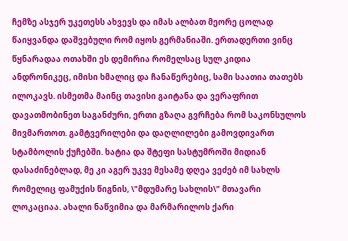ჩემზე ასჯერ უკეთესს ახვევს და იმას ალბათ მეორე ცოლად წაიყვანდა დაშვებული რომ იყოს გერმანიაში. ერთადერთი ვინც წყნარადაა ოთახში ეს დემირია რომელსაც სულ კიდია ანდრონიკეც, იმისი ხმალიც და ჩანაწერებიც, სამი საათია თათებს ილოკავს. ისმეთმა მაინც თავისი გაიტანა და ვერაფრით დავათმობინეთ საგანძური, ერთი გზაღა გვრჩება რომ საკონსულოს მივმართოთ. გამტვერილები და დაღლილები გამოვდივართ სტამბოლის ქუჩებში. ხატია და შტეფი სასტუმროში მიდიან დასაძინებლად, მე კი აგერ უკვე მესამე დღეა ვეძებ იმ სახლს რომელიც ფამუქის წიგნის, \"მდუმარე სახლის\" მთავარი ლოკაციაა. ახალი ნაწვიმია და მარმარილოს ქარი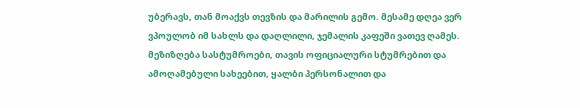უბერავს, თან მოაქვს თევზის და მარილის გემო. მესამე დღეა ვერ ვპოულობ იმ სახლს და დაღლილი, ჯემალის კაფეში ვათევ ღამეს. მეზიზღება სასტუმროები, თავის ოფიციალური სტუმრებით და ამოღამებული სახეებით, ყალბი პერსონალით და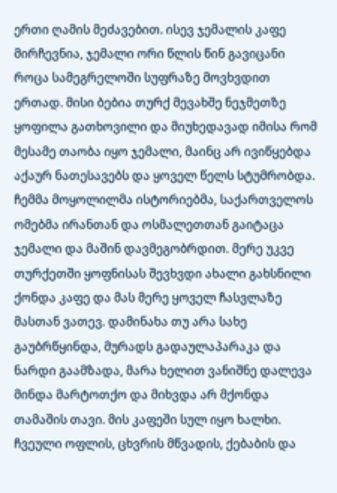ერთი ღამის მეძავებით. ისევ ჯემალის კაფე მირჩევნია, ჯემალი ორი წლის წინ გავიცანი როცა სამეგრელოში სუფრაზე მოვხვდით ერთად. მისი ბებია თურქ მევახშე ნეჯმეთზე ყოფილა გათხოვილი და მიუხედავად იმისა რომ მესამე თაობა იყო ჯემალი, მაინც არ ივიწყებდა აქაურ ნათესავებს და ყოველ წელს სტუმრობდა. ჩემმა მოყოლილმა ისტორიებმა, საქართველოს ომებმა ირანთან და ოსმალეთთან გაიტაცა ჯემალი და მაშინ დავმეგობრდით. მერე უკვე თურქეთში ყოფნისას შევხვდი ახალი გახსნილი ქონდა კაფე და მას მერე ყოველ ჩასვლაზე მასთან ვათევ. დამინახა თუ არა სახე გაუბრწყინდა, მურადს გადაულაპარაკა და ნარდი გაამზადა, მარა ხელით ვანიშნე დალევა მინდა მარტოთქო და მიხვდა არ მქონდა თამაშის თავი. მის კაფეში სულ იყო ხალხი. ჩვეული ოფლის, ცხვრის მწვადის, ქებაბის და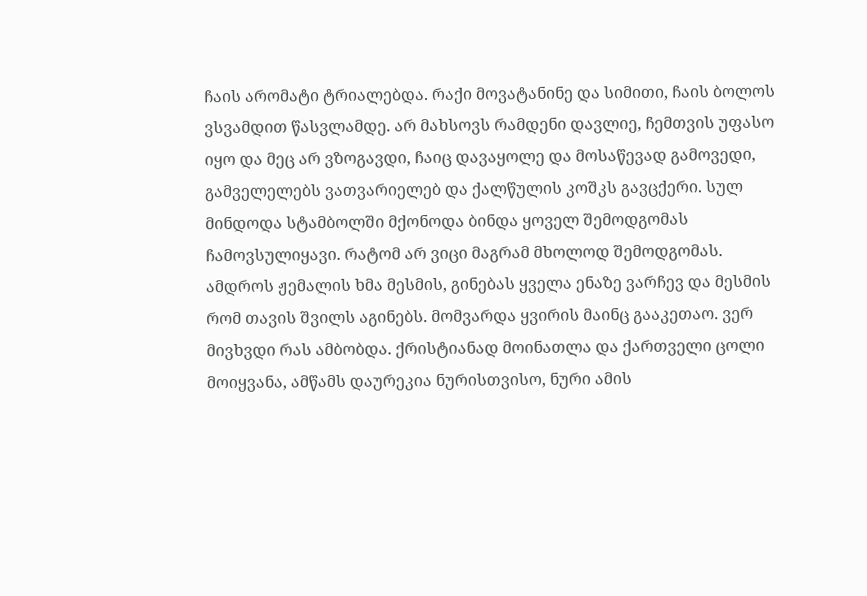ჩაის არომატი ტრიალებდა. რაქი მოვატანინე და სიმითი, ჩაის ბოლოს ვსვამდით წასვლამდე. არ მახსოვს რამდენი დავლიე, ჩემთვის უფასო იყო და მეც არ ვზოგავდი, ჩაიც დავაყოლე და მოსაწევად გამოვედი, გამველელებს ვათვარიელებ და ქალწულის კოშკს გავცქერი. სულ მინდოდა სტამბოლში მქონოდა ბინდა ყოველ შემოდგომას ჩამოვსულიყავი. რატომ არ ვიცი მაგრამ მხოლოდ შემოდგომას. ამდროს ჟემალის ხმა მესმის, გინებას ყველა ენაზე ვარჩევ და მესმის რომ თავის შვილს აგინებს. მომვარდა ყვირის მაინც გააკეთაო. ვერ მივხვდი რას ამბობდა. ქრისტიანად მოინათლა და ქართველი ცოლი მოიყვანა, ამწამს დაურეკია ნურისთვისო, ნური ამის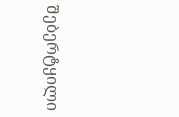შებერტყილი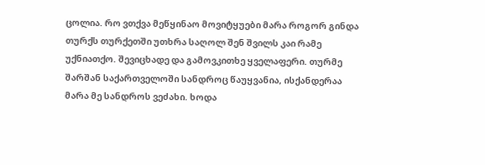ცოლია. რო ვთქვა მეწყინაო მოვიტყუები მარა როგორ გინდა თურქს თურქეთში უთხრა საღოლ შენ შვილს კაი რამე უქნიათქო. შევიცხადე და გამოვკითხე ყველაფერი. თურმე შარშან საქართველოში სანდროც წაუყვანია, ისქანდერაა მარა მე სანდროს ვეძახი. ხოდა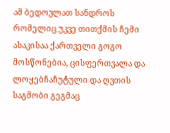ამ ბედოვლათ სანდროს რომელიც უკვე თითქმის ჩემი ასაკისაა ქართველი გოგო მოსწონებია, ცისფერთვალა და ლოყებჩაჩუტული და ღვთის საგმობი გეგმაც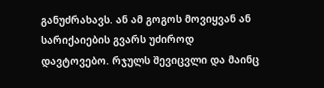განუძრახავს. ან ამ გოგოს მოვიყვან ან სარიქაიების გვარს უძიროდ დავტოვებო. რჯულს შევიცვლი და მაინც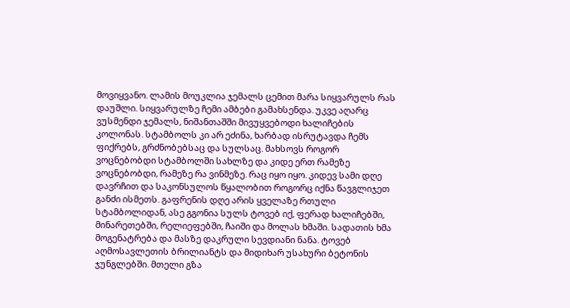მოვიყვანო. ლამის მოუკლია ჯემალს ცემით მარა სიყვარულს რას დაუშლი. სიყვარულზე ჩემი ამბები გამახსენდა. უკვე აღარც ვუსმენდი ჯემალს, ნიშანთაშში მივუყვებოდი ხალიჩების კოლონას. სტამბოლს კი არ ეძინა, ხარბად ისრუტავდა ჩემს ფიქრებს, გრძნობებსაც და სულსაც. მახსოვს როგორ ვოცნებობდი სტამბოლში სახლზე და კიდე ერთ რამეზე ვოცნებობდი, რამეზე რა ვინმეზე. რაც იყო იყო. კიდევ სამი დღე დავრჩით და საკონსულოს წყალობით როგორც იქნა წავგლიჯეთ განძი ისმეთს. გაფრენის დღე არის ყველაზე რთული სტამბოლიდან, ასე გგონია სულს ტოვებ იქ, ფერად ხალიჩებში, მინარეთებში, რელიეფებში, ჩაიში და მოლას ხმაში. სადათის ხმა მოგენატრება და მასზე დაკრული სევდიანი ნანა. ტოვებ აღმოსავლეთის ბრილიანტს და მიდიხარ უსახური ბეტონის ჯუნგლებში. მთელი გზა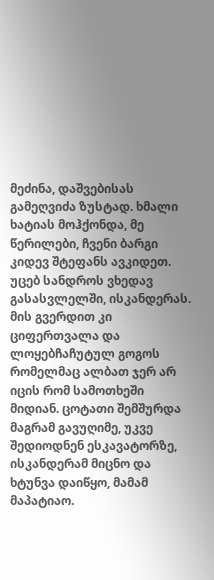მეძინა, დაშვებისას გამეღვიძა ზუსტად. ხმალი ხატიას მოჰქონდა, მე წერილები, ჩვენი ბარგი კიდევ შტეფანს ავკიდეთ. უცებ სანდროს ვხედავ გასასვლელში, ისკანდერას. მის გვერდით კი ციფერთვალა და ლოყებჩაჩუტულ გოგოს რომელმაც ალბათ ჯერ არ იცის რომ სამოთხეში მიდიან. ცოტათი შემშურდა მაგრამ გავუღიმე, უკვე შედიოდნენ ესკავატორზე, ისკანდერამ მიცნო და ხტუნვა დაიწყო, მამამ მაპატიაო.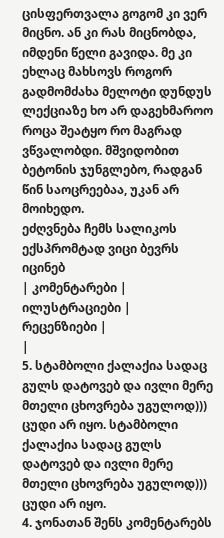ცისფერთვალა გოგომ კი ვერ მიცნო. ან კი რას მიცნობდა, იმდენი წელი გავიდა. მე კი ეხლაც მახსოვს როგორ გადმომძახა მელოტი დუნდუს ლექციაზე ხო არ დაგეხმაროო როცა შეატყო რო მაგრად ვწვალობდი. მშვიდობით ბეტონის ჯუნგლებო, რადგან წინ საოცრეებაა, უკან არ მოიხედო.
ეძღვნება ჩემს სალიკოს ექსპრომტად ვიცი ბევრს იცინებ
| კომენტარები |
ილუსტრაციები |
რეცენზიები |
|
5. სტამბოლი ქალაქია სადაც გულს დატოვებ და ივლი მერე მთელი ცხოვრება უგულოდ))) ცუდი არ იყო. სტამბოლი ქალაქია სადაც გულს დატოვებ და ივლი მერე მთელი ცხოვრება უგულოდ))) ცუდი არ იყო.
4. ჯონათან შენს კომენტარებს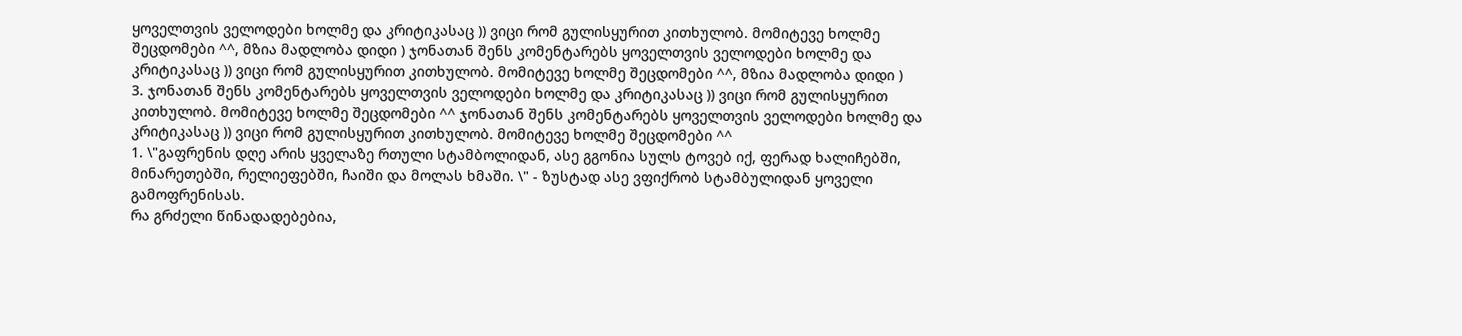ყოველთვის ველოდები ხოლმე და კრიტიკასაც )) ვიცი რომ გულისყურით კითხულობ. მომიტევე ხოლმე შეცდომები ^^, მზია მადლობა დიდი ) ჯონათან შენს კომენტარებს ყოველთვის ველოდები ხოლმე და კრიტიკასაც )) ვიცი რომ გულისყურით კითხულობ. მომიტევე ხოლმე შეცდომები ^^, მზია მადლობა დიდი )
3. ჯონათან შენს კომენტარებს ყოველთვის ველოდები ხოლმე და კრიტიკასაც )) ვიცი რომ გულისყურით კითხულობ. მომიტევე ხოლმე შეცდომები ^^ ჯონათან შენს კომენტარებს ყოველთვის ველოდები ხოლმე და კრიტიკასაც )) ვიცი რომ გულისყურით კითხულობ. მომიტევე ხოლმე შეცდომები ^^
1. \"გაფრენის დღე არის ყველაზე რთული სტამბოლიდან, ასე გგონია სულს ტოვებ იქ, ფერად ხალიჩებში, მინარეთებში, რელიეფებში, ჩაიში და მოლას ხმაში. \" - ზუსტად ასე ვფიქრობ სტამბულიდან ყოველი გამოფრენისას.
რა გრძელი წინადადებებია,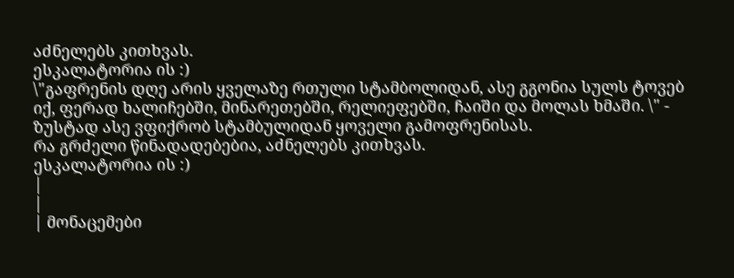აძნელებს კითხვას.
ესკალატორია ის :)
\"გაფრენის დღე არის ყველაზე რთული სტამბოლიდან, ასე გგონია სულს ტოვებ იქ, ფერად ხალიჩებში, მინარეთებში, რელიეფებში, ჩაიში და მოლას ხმაში. \" - ზუსტად ასე ვფიქრობ სტამბულიდან ყოველი გამოფრენისას.
რა გრძელი წინადადებებია, აძნელებს კითხვას.
ესკალატორია ის :)
|
|
| მონაცემები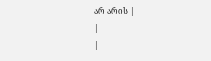არ არის |
|
|